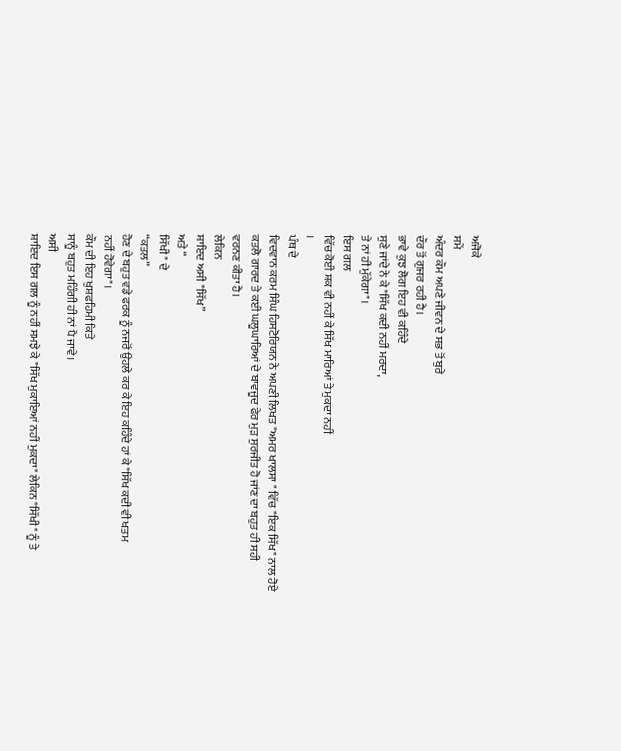ਅਜੋਕੇ
ਸਮੇਂ
ਅੰਦਰ ਕੌਮ ਅਪਣੇ ਜੀਵਨ ਦੇ ਸਭ ਤੋਂ ਬੁਰੇ
ਦੌਰ ਤੋਂ ਗੁਜਰ ਰਹੀ ਹੈ।
ਭਾਵੇ ਕੁਝ ਲੋਗ ਇਹ ਵੀ ਕਹਿੰਦੇ
ਸੁਣੇ ਜਾਂਦੇ ਨੇ ਕੇ "ਸਿੱਖ ਕਦੀ ਨਹੀਂ ਮਰਦਾ,
ਤੇ ਨਾਂ ਹੀ ਮੁੱਕੇਗਾ"।
ਇਸ ਗਲ
ਵਿੱਚ ਕੋਈ ਸ਼ਕ ਵੀ ਨਹੀਂ ਕੇ ਸਿੱਖ ਮਾਰਿਆਂ ਤੇ ਮੁਕਦਾ ਨਹੀਂ
।
ਪੰਥ ਦੇ
ਵਿਦਵਾਨ ਕਰਮ ਸਿੰਘ ਹਿਸਟੋਰਿਯਨ ਨੇ ਅਪਣੀ ਲਿਖਤ "ਅਮਰ ਖਾਲਸਾ " ਵਿੱਚ "ਇਕ ਸਿੱਖ" ਨਾਲ ਹੋਏ
ਕਤਲੋ ਗਾਰਦ ਤੇ ਕਈ ਘਲੂਘਾਰਿਆਂ ਦੇ ਬਾਵਜੂਦ ਫੇਰ ਮੁੜ ਸੁਰਜੀਤ ਹੋ ਜਾਂਣ ਦਾ ਬਹੁਤ ਹੀ ਸਹੀ
ਵਰਨਣ ਕੀਤਾ ਹੈ।
ਲੇਕਿਨ
ਸ਼ਾਇਦ ਅਸੀ "ਸਿੱਖ”
ਅਤੇ “
ਸਿੱਖੀ " ਦੇ
“ਕਤਲ”
ਹੋਣ ਦੇ ਬਹੁਤ ਵਡੇ ਫਰਕ ਨੂੰ ਨਜਰੋਂ ਉਹਲੇ ਕਰ ਕੇ ਇਹ ਕਹਿੰਦੇ ਹਾਂ ਕੇ "ਸਿੱਖ ਕਦੀ ਵੀ ਖਤਮ
ਨਹੀਂ ਹੋਵੇਗਾ"।
ਕੌਮ ਦੀ ਇਹ ਖੁਸ਼ਫਹਿਮੀ ਕਿਤੇ
ਸਾਨੂੰ ਬਹੁਤ ਮਹਿੰਗੀ ਹੀ ਨਾਂ ਪੈ ਜਾਵੇ।
ਅਸੀ
ਸ਼ਾਇਦ ਇਸ ਗਲ ਨੂੰ ਨਹੀਂ ਸਮਝੇ ਕੇ "ਸਿੱਖ ਮੁਕਾਇਆਂ ਨਹੀਂ ਮੁਕਦਾ" ਲੇਕਿਨ "ਸਿੱਖੀ" ਨੂੰ ਤੇ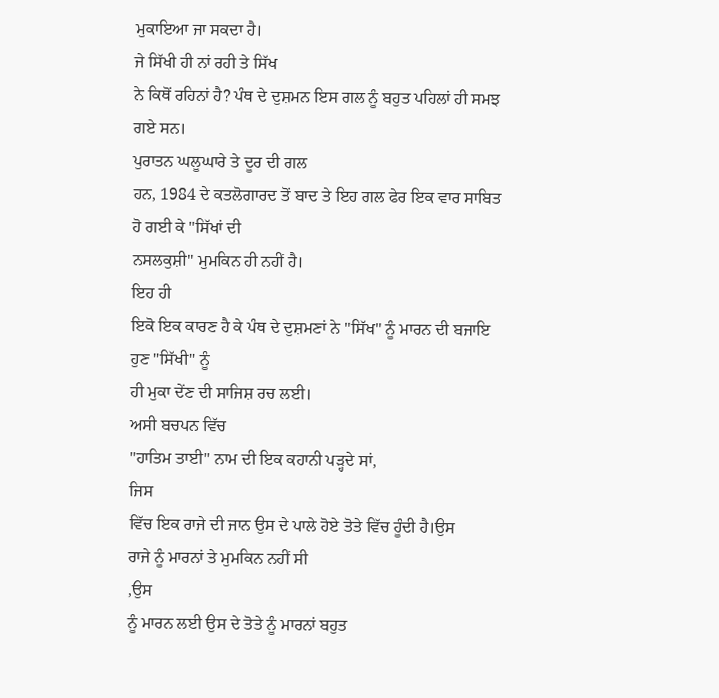ਮੁਕਾਇਆ ਜਾ ਸਕਦਾ ਹੈ।
ਜੇ ਸਿੱਖੀ ਹੀ ਨਾਂ ਰਹੀ ਤੇ ਸਿੱਖ
ਨੇ ਕਿਥੋਂ ਰਹਿਨਾਂ ਹੈ? ਪੰਥ ਦੇ ਦੁਸ਼ਮਨ ਇਸ ਗਲ ਨੂੰ ਬਹੁਤ ਪਹਿਲਾਂ ਹੀ ਸਮਝ ਗਏ ਸਨ।
ਪੁਰਾਤਨ ਘਲੂਘਾਰੇ ਤੇ ਦੂਰ ਦੀ ਗਲ
ਹਨ, 1984 ਦੇ ਕਤਲੋਗਾਰਦ ਤੋਂ ਬਾਦ ਤੇ ਇਹ ਗਲ ਫੇਰ ਇਕ ਵਾਰ ਸਾਬਿਤ ਹੋ ਗਈ ਕੇ "ਸਿੱਖਾਂ ਦੀ
ਨਸਲਕੁਸ਼ੀ" ਮੁਮਕਿਨ ਹੀ ਨਹੀਂ ਹੈ।
ਇਹ ਹੀ
ਇਕੋ ਇਕ ਕਾਰਣ ਹੈ ਕੇ ਪੰਥ ਦੇ ਦੁਸ਼ਮਣਾਂ ਨੇ "ਸਿੱਖ" ਨੂੰ ਮਾਰਨ ਦੀ ਬਜਾਇ ਹੁਣ "ਸਿੱਖੀ" ਨੂੰ
ਹੀ ਮੁਕਾ ਦੇਂਣ ਦੀ ਸਾਜਿਸ਼ ਰਚ ਲਈ।
ਅਸੀ ਬਚਪਨ ਵਿੱਚ
"ਹਾਤਿਮ ਤਾਈ" ਨਾਮ ਦੀ ਇਕ ਕਹਾਨੀ ਪੜ੍ਹਦੇ ਸਾਂ,
ਜਿਸ
ਵਿੱਚ ਇਕ ਰਾਜੇ ਦੀ ਜਾਨ ਉਸ ਦੇ ਪਾਲੇ ਹੋਏ ਤੋਤੇ ਵਿੱਚ ਹੂੰਦੀ ਹੈ।ਉਸ
ਰਾਜੇ ਨੂੰ ਮਾਰਨਾਂ ਤੇ ਮੁਮਕਿਨ ਨਹੀਂ ਸੀ
,ਉਸ
ਨੂੰ ਮਾਰਨ ਲਈ ਉਸ ਦੇ ਤੋਤੇ ਨੂੰ ਮਾਰਨਾਂ ਬਹੁਤ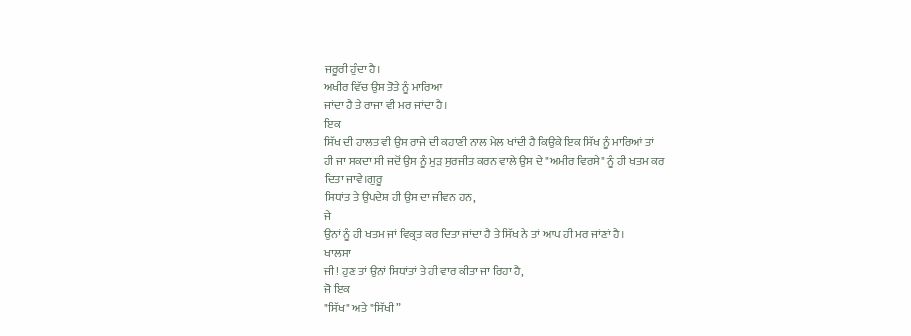ਜਰੂਰੀ ਹੁੰਦਾ ਹੈ।
ਅਖੀਰ ਵਿੱਚ ਉਸ ਤੋਤੇ ਨੂੰ ਮਾਰਿਆ
ਜਾਂਦਾ ਹੈ ਤੇ ਰਾਜਾ ਵੀ ਮਰ ਜਾਂਦਾ ਹੈ।
ਇਕ
ਸਿੱਖ ਦੀ ਹਾਲਤ ਵੀ ਉਸ ਰਾਜੇ ਦੀ ਕਹਾਣੀ ਨਾਲ ਮੇਲ ਖਾਂਦੀ ਹੈ ਕਿਉਕੇ ਇਕ ਸਿੱਖ ਨੂੰ ਮਾਰਿਆਂ ਤਾਂ
ਹੀ ਜਾ ਸਕਦਾ ਸੀ ਜਦੋਂ ਉਸ ਨੂੰ ਮੁੜ ਸੁਰਜੀਤ ਕਰਨ ਵਾਲੇ ਉਸ ਦੇ "ਅਮੀਰ ਵਿਰਸੇ" ਨੂੰ ਹੀ ਖਤਮ ਕਰ
ਦਿਤਾ ਜਾਵੇ।ਗੁਰੂ
ਸਿਧਾਂਤ ਤੇ ਉਪਦੇਸ਼ ਹੀ ਉਸ ਦਾ ਜੀਵਨ ਹਨ,
ਜੇ
ਉਨਾਂ ਨੂੰ ਹੀ ਖਤਮ ਜਾਂ ਵਿਕ੍ਰਤ ਕਰ ਦਿਤਾ ਜਾਂਦਾ ਹੈ ਤੇ ਸਿੱਖ ਨੇ ਤਾਂ ਆਪ ਹੀ ਮਰ ਜਾਂਣਾਂ ਹੈ।
ਖਾਲਸਾ
ਜੀ! ਹੁਣ ਤਾਂ ਉਨਾਂ ਸਿਧਾਂਤਾਂ ਤੇ ਹੀ ਵਾਰ ਕੀਤਾ ਜਾ ਰਿਹਾ ਹੈ,
ਜੋ ਇਕ
"ਸਿੱਖ" ਅਤੇ "ਸਿੱਖੀ”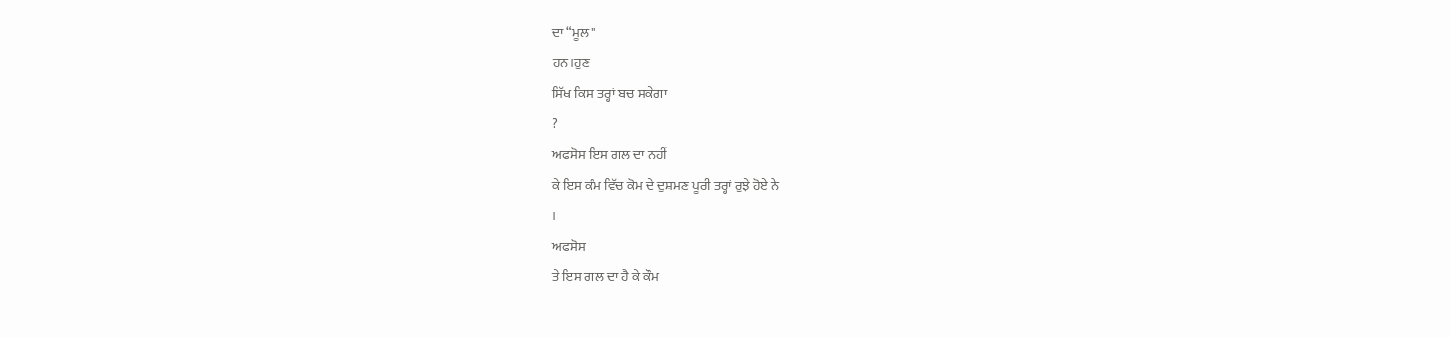ਦਾ “ਮੂਲ"
ਹਨ।ਹੁਣ
ਸਿੱਖ ਕਿਸ ਤਰ੍ਹਾਂ ਬਚ ਸਕੇਗਾ
?
ਅਫਸੋਸ ਇਸ ਗਲ ਦਾ ਨਹੀਂ
ਕੇ ਇਸ ਕੰਮ ਵਿੱਚ ਕੋਮ ਦੇ ਦੁਸ਼ਮਣ ਪੂਰੀ ਤਰ੍ਹਾਂ ਰੁਝੇ ਹੋਏ ਨੇ
।
ਅਫਸੋਸ
ਤੇ ਇਸ ਗਲ ਦਾ ਹੈ ਕੇ ਕੌਮ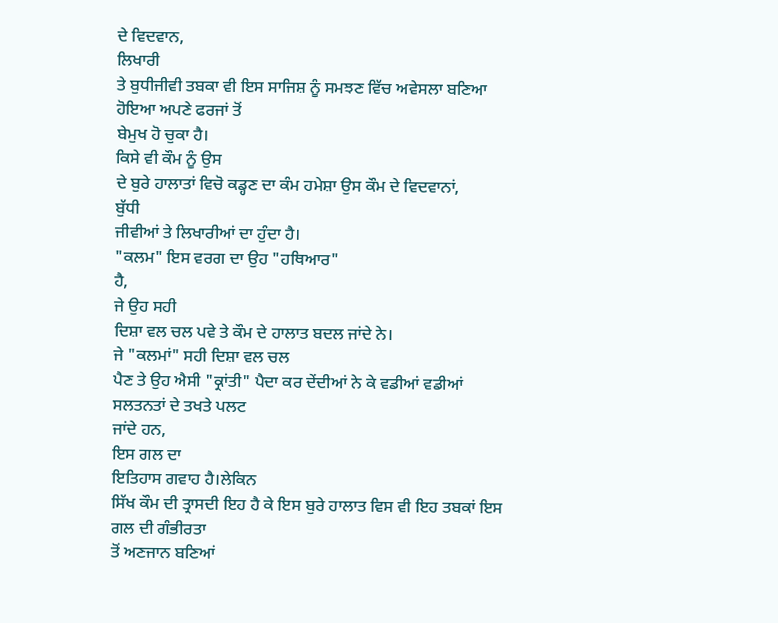ਦੇ ਵਿਦਵਾਨ,
ਲਿਖਾਰੀ
ਤੇ ਬੁਧੀਜੀਵੀ ਤਬਕਾ ਵੀ ਇਸ ਸਾਜਿਸ਼ ਨੂੰ ਸਮਝਣ ਵਿੱਚ ਅਵੇਸਲਾ ਬਣਿਆ ਹੋਇਆ ਅਪਣੇ ਫਰਜਾਂ ਤੋਂ
ਬੇਮੁਖ ਹੋ ਚੁਕਾ ਹੈ।
ਕਿਸੇ ਵੀ ਕੌਮ ਨੂੰ ਉਸ
ਦੇ ਬੁਰੇ ਹਾਲਾਤਾਂ ਵਿਚੋ ਕਡ੍ਹਣ ਦਾ ਕੰਮ ਹਮੇਸ਼ਾ ਉਸ ਕੌਮ ਦੇ ਵਿਦਵਾਨਾਂ,
ਬੁੱਧੀ
ਜੀਵੀਆਂ ਤੇ ਲਿਖਾਰੀਆਂ ਦਾ ਹੁੰਦਾ ਹੈ।
"ਕਲਮ" ਇਸ ਵਰਗ ਦਾ ਉਹ "ਹਥਿਆਰ"
ਹੈ,
ਜੇ ਉਹ ਸਹੀ
ਦਿਸ਼ਾ ਵਲ ਚਲ ਪਵੇ ਤੇ ਕੌਮ ਦੇ ਹਾਲਾਤ ਬਦਲ ਜਾਂਦੇ ਨੇ।
ਜੇ "ਕਲਮਾਂ" ਸਹੀ ਦਿਸ਼ਾ ਵਲ ਚਲ
ਪੈਣ ਤੇ ਉਹ ਐਸੀ "ਕ੍ਰਾਂਤੀ" ਪੈਦਾ ਕਰ ਦੇਂਦੀਆਂ ਨੇ ਕੇ ਵਡੀਆਂ ਵਡੀਆਂ ਸਲਤਨਤਾਂ ਦੇ ਤਖਤੇ ਪਲਟ
ਜਾਂਦੇ ਹਨ,
ਇਸ ਗਲ ਦਾ
ਇਤਿਹਾਸ ਗਵਾਹ ਹੈ।ਲੇਕਿਨ
ਸਿੱਖ ਕੌਮ ਦੀ ਤ੍ਰਾਸਦੀ ਇਹ ਹੈ ਕੇ ਇਸ ਬੁਰੇ ਹਾਲਾਤ ਵਿਸ ਵੀ ਇਹ ਤਬਕਾਂ ਇਸ ਗਲ ਦੀ ਗੰਭੀਰਤਾ
ਤੋਂ ਅਣਜਾਨ ਬਣਿਆਂ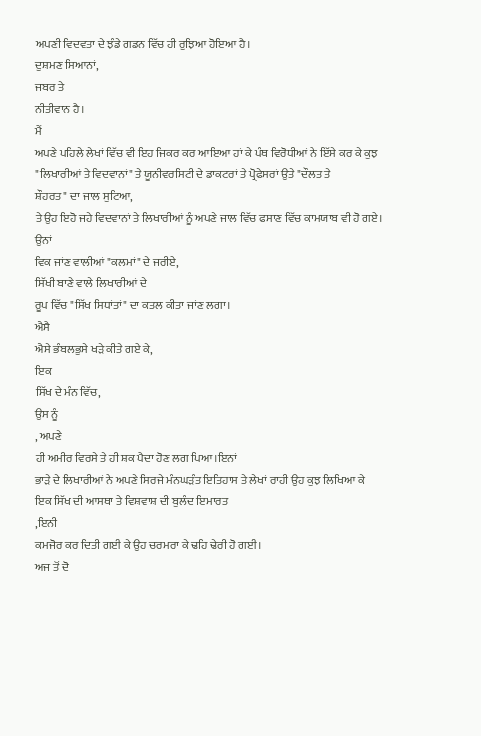ਅਪਣੀ ਵਿਦਵਤਾ ਦੇ ਝੰਡੇ ਗਡਨ ਵਿੱਚ ਹੀ ਰੁਝਿਆ ਹੋਇਆ ਹੈ।
ਦੁਸ਼ਮਣ ਸਿਆਨਾਂ,
ਜਬਰ ਤੇ
ਨੀਤੀਵਾਨ ਹੈ।
ਮੈਂ
ਅਪਣੇ ਪਹਿਲੇ ਲੇਖਾਂ ਵਿੱਚ ਵੀ ਇਹ ਜਿਕਰ ਕਰ ਆਇਆ ਹਾਂ ਕੇ ਪੰਥ ਵਿਰੋਧੀਆਂ ਨੇ ਇੱਸੇ ਕਰ ਕੇ ਕੁਝ
"ਲਿਖਾਰੀਆਂ ਤੇ ਵਿਦਵਾਨਾਂ" ਤੇ ਯੂਨੀਵਰਸਿਟੀ ਦੇ ਡਾਕਟਰਾਂ ਤੇ ਪ੍ਰੋਫੇਸਰਾਂ ਉਤੇ "ਦੌਲਤ ਤੇ
ਸ਼ੌਹਰਤ" ਦਾ ਜਾਲ ਸੁਟਿਆ,
ਤੇ ਉਹ ਇਹੋ ਜਹੇ ਵਿਦਵਾਨਾਂ ਤੇ ਲਿਖਾਰੀਆਂ ਨੂੰ ਅਪਣੇ ਜਾਲ ਵਿੱਚ ਫਸਾਣ ਵਿੱਚ ਕਾਮਯਾਬ ਵੀ ਹੋ ਗਏ।
ਉਨਾਂ
ਵਿਕ ਜਾਂਣ ਵਾਲੀਆਂ "ਕਲਮਾਂ" ਦੇ ਜਰੀਏ,
ਸਿੱਖੀ ਬਾਣੇ ਵਾਲੇ ਲਿਖਾਰੀਆਂ ਦੇ
ਰੂਪ ਵਿੱਚ "ਸਿੱਖ ਸਿਧਾਂਤਾਂ" ਦਾ ਕਤਲ ਕੀਤਾ ਜਾਂਣ ਲਗਾ।
ਐਸੈ
ਐਸੇ ਭੰਬਲਭੁਸੇ ਖੜੇ ਕੀਤੇ ਗਏ ਕੇ,
ਇਕ
ਸਿੱਖ ਦੇ ਮੰਨ ਵਿੱਚ,
ਉਸ ਨੂੰ
, ਅਪਣੇ
ਹੀ ਅਮੀਰ ਵਿਰਸੇ ਤੇ ਹੀ ਸ਼ਕ ਪੈਦਾ ਹੋਣ ਲਗ ਪਿਆ।ਇਨਾਂ
ਭਾੜੇ ਦੇ ਲਿਖਾਰੀਆਂ ਨੇ ਅਪਣੇ ਸਿਰਜੇ ਮੰਨਘੜੰਤ ਇਤਿਹਾਸ ਤੇ ਲੇਖਾਂ ਰਾਹੀ ਉਹ ਕੁਝ ਲਿਖਿਆ ਕੇ
ਇਕ ਸਿੱਖ ਦੀ ਆਸਥਾ ਤੇ ਵਿਸ਼ਵਾਸ਼ ਦੀ ਬੁਲੰਦ ਇਮਾਰਤ
,ਇਨੀ
ਕਮਜੋਰ ਕਰ ਦਿਤੀ ਗਈ ਕੇ ਉਹ ਚਰਮਰਾ ਕੇ ਢਹਿ ਢੇਰੀ ਹੋ ਗਈ।
ਅਜ ਤੋਂ ਦੋ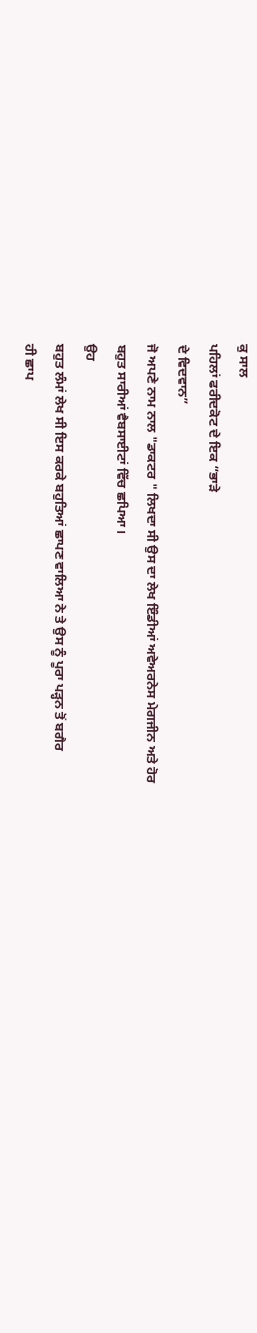ਕੁ ਸਾਲ
ਪਹਿਲਾਂ ਫਰੀਦਕੋਟ ਦੇ ਇਕ “ਭਾੜੇ
ਦੇ ਵਿਦਵਾਨ”
ਜੋ ਅਪਣੇ ਨਾਮ ਨਾਲ "ਡਾਕਟਰ " ਲਿਖਦਾ ਸੀ ਉਸ ਦਾ ਲੇਖ ਇੰਡੀਆਂ ਅਵੇਅਰਨੇਸ ਮੇਗਜੀਨ ਅਤੇ ਹੋਰ
ਬਹੁਤ ਸਾਰੀਆਂ ਵੈਬਸਾਈਟਾਂ ਵਿੱਚ ਛਪਿਆ।
ਉਹ
ਬਹੁਤ ਲੰਮਾਂ ਲੇਖ ਸੀ ਇਸ ਕਰਕੇ ਬਹੁਤਿਆਂ ਛਾਪਣ ਵਾਲਿਆ ਨੇ ਤੇ ਉਸ ਨੂੰ ਪੂਰਾ ਪੜ੍ਹਨ ਤੋਂ ਬਗੈਰ
ਹੀ ਛਾਪ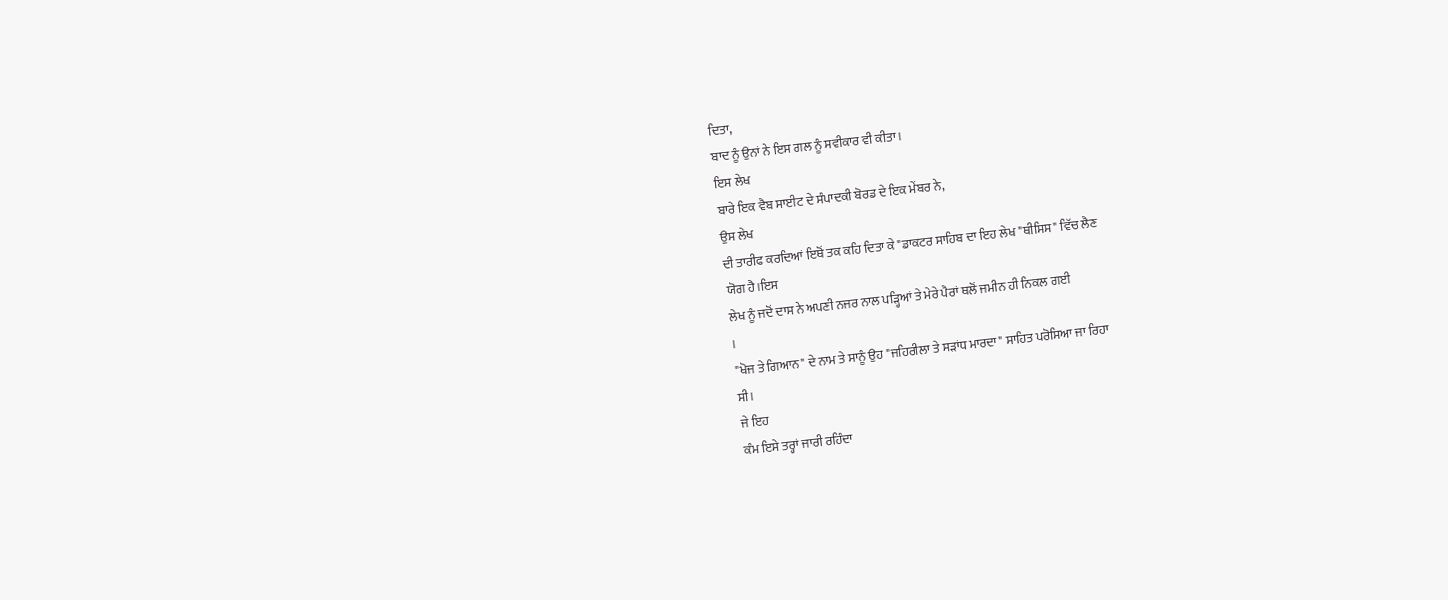ਦਿਤਾ,
ਬਾਦ ਨੂੰ ਉਨਾਂ ਨੇ ਇਸ ਗਲ ਨੂੰ ਸਵੀਕਾਰ ਵੀ ਕੀਤਾ।
ਇਸ ਲੇਖ
ਬਾਰੇ ਇਕ ਵੈਬ ਸਾਈਟ ਦੇ ਸੰਪਾਦਕੀ ਬੋਰਡ ਦੇ ਇਕ ਮੇਂਬਰ ਨੇ,
ਉਸ ਲੇਖ
ਦੀ ਤਾਰੀਫ ਕਰਦਿਆਂ ਇਥੋਂ ਤਕ ਕਹਿ ਦਿਤਾ ਕੇ "ਡਾਕਟਰ ਸਾਹਿਬ ਦਾ ਇਹ ਲੇਖ "ਥੀਸਿਸ" ਵਿੱਚ ਲੈਣ
ਯੋਗ ਹੈ।ਇਸ
ਲੇਖ ਨੂੰ ਜਦੋਂ ਦਾਸ ਨੇ ਅਪਣੀ ਨਜਰ ਨਾਲ ਪੜ੍ਹਿਆਂ ਤੇ ਮੇਰੇ ਪੈਰਾਂ ਥਲੋਂ ਜਮੀਨ ਹੀ ਨਿਕਲ ਗਈ
।
"ਖੋਜ ਤੇ ਗਿਆਨ" ਦੇ ਨਾਮ ਤੇ ਸਾਨੂੰ ਉਹ "ਜਹਿਰੀਲਾ ਤੇ ਸੜਾਂਧ ਮਾਰਦਾ" ਸਾਹਿਤ ਪਰੋਸਿਆ ਜਾ ਰਿਹਾ
ਸੀ।
ਜੇ ਇਹ
ਕੰਮ ਇਸੇ ਤਰ੍ਹਾਂ ਜਾਰੀ ਰਹਿੰਦਾ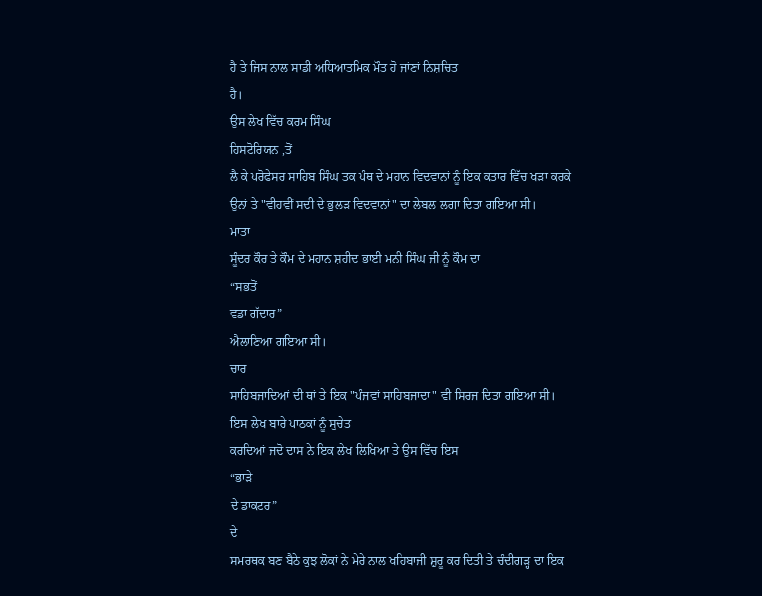ਹੈ ਤੇ ਜਿਸ ਨਾਲ ਸਾਡੀ ਅਧਿਆਤਮਿਕ ਮੌਤ ਹੋ ਜਾਂਣਾਂ ਨਿਸ਼ਚਿਤ
ਹੈ।
ਉਸ ਲੇਖ ਵਿੱਚ ਕਰਮ ਸਿੰਘ
ਹਿਸਟੋਰਿਯਨ ,ਤੋਂ
ਲੈ ਕੇ ਪਰੋਫੇਸਰ ਸਾਹਿਬ ਸਿੰਘ ਤਕ ਪੰਥ ਦੇ ਮਹਾਨ ਵਿਦਵਾਨਾਂ ਨੂੰ ਇਕ ਕਤਾਰ ਵਿੱਚ ਖੜਾ ਕਰਕੇ
ਉਨਾਂ ਤੇ "ਵੀਹਵੀਂ ਸਦੀ ਦੇ ਭੁਲੜ ਵਿਦਵਾਨਾਂ" ਦਾ ਲੇਬਲ ਲਗਾ ਦਿਤਾ ਗਇਆ ਸੀ।
ਮਾਤਾ
ਸੂੰਦਰ ਕੌਰ ਤੇ ਕੌਮ ਦੇ ਮਹਾਨ ਸ਼ਹੀਦ ਭਾਈ ਮਨੀ ਸਿੰਘ ਜੀ ਨੂੰ ਕੌਮ ਦਾ
“ਸਭਤੋਂ
ਵਡਾ ਗੱਦਾਰ”
ਐਲਾਣਿਆ ਗਇਆ ਸੀ।
ਚਾਰ
ਸਾਹਿਬਜਾਦਿਆਂ ਦੀ ਥਾਂ ਤੇ ਇਕ "ਪੰਜਵਾਂ ਸਾਹਿਬਜਾਦਾ" ਵੀ ਸਿਰਜ ਦਿਤਾ ਗਇਆ ਸੀ।
ਇਸ ਲੇਖ ਬਾਰੇ ਪਾਠਕਾਂ ਨੂੰ ਸੁਚੇਤ
ਕਰਦਿਆਂ ਜਦੋ ਦਾਸ ਨੇ ਇਕ ਲੇਖ ਲਿਖਿਆ ਤੇ ਉਸ ਵਿੱਚ ਇਸ
“ਭਾੜੇ
ਦੇ ਡਾਕਟਰ”
ਦੇ
ਸਮਰਥਕ ਬਣ ਬੈਠੇ ਕੁਝ ਲੋਕਾਂ ਨੇ ਮੇਰੇ ਨਾਲ ਖਹਿਬਾਜੀ ਸ਼ੁਰੂ ਕਰ ਦਿਤੀ ਤੇ ਚੰਦੀਗੜ੍ਹ ਦਾ ਇਕ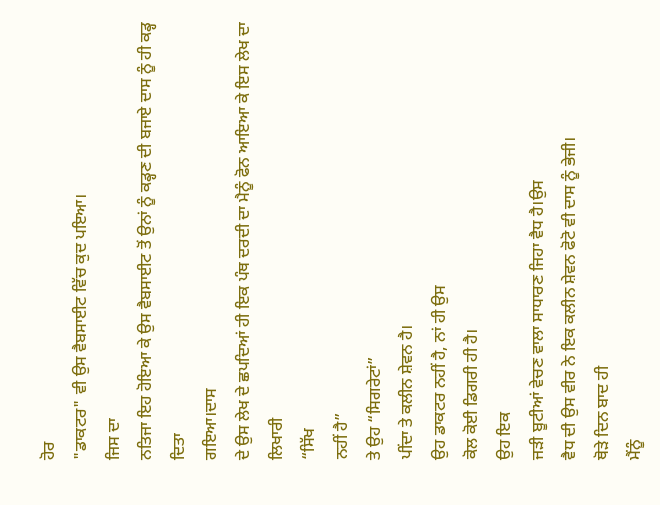ਹੋਰ
"ਡਾਕਟਰ" ਵੀ ਉਸ ਵੈਬਸਾਈਟ ਵਿੱਚ ਕੁਦ ਪਇਆ।
ਜਿਸ ਦਾ
ਨਤਿਜਾ ਇਹ ਹੋਇਆ ਕੇ ਉਸ ਵੈਬਸਾਈਟ ਤੋਂ ਉਨਾਂ ਨੂੰ ਕਡ੍ਹਣ ਦੀ ਬਜਾਏ ਦਾਸ ਨੂੰ ਹੀ ਕਡ੍ਹ ਦਿਤਾ
ਗਇਆ।ਦਾਸ
ਦੇ ਉਸ ਲੇਖ ਦੇ ਛਪਦਿਆਂ ਹੀ ਇਕ ਪੰਥ ਦਰਦੀ ਦਾ ਮੈਨੂੰ ਫੋਨ ਆਇਆ ਕੇ ਇਸ ਲੇਖ ਦਾ ਲਿਖਾਰੀ
“ਸਿੱਖ
ਨਹੀਂ ਹੈ”
ਤੇ ਉਹ “ਸਿਗਰੇਟਾਂ”
ਪੀਂਦਾ ਤੇ ਕਲੀਨ ਸ਼ੇਵਨ ਹੈ।
ਉਹ ਡਾਕਟਰ ਨਹੀਂ ਹੈ, ਨਾਂ ਹੀ ਉਸ
ਕੋਲ ਕੋਈ ਡਿਗਰੀ ਹੀ ਹੈ।
ਉਹ ਇਕ
ਜੜੀ ਬੂਟੀਆਂ ਵੇਚਣ ਵਾਲਾ ਸਾਧਾਰਣ ਜਿਹਾ ਵੈਧ ਹੈ।ਉਸ
ਵੈਧ ਦੀ ਉਸ ਵੀਰ ਨੇ ਇਕ ਕਲੀਨ ਸ਼ੇਵਨ ਫੋਟੋ ਵੀ ਦਾਸ ਨੂੰ ਭੇਜੀ।
ਥੋੜੇ ਦਿਨ ਬਾਦ ਹੀ
ਮੈਂਨੂੰ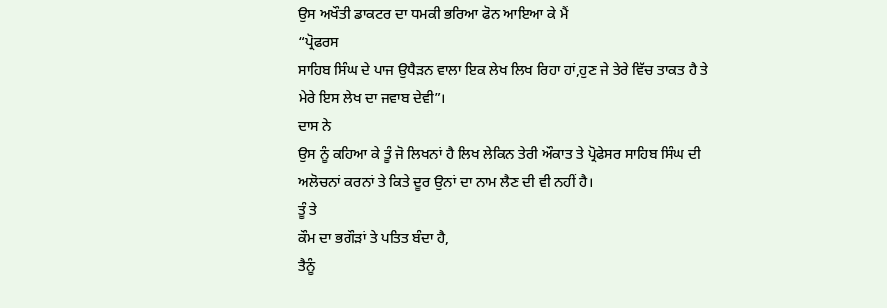ਉਸ ਅਖੌਤੀ ਡਾਕਟਰ ਦਾ ਧਮਕੀ ਭਰਿਆ ਫੋਨ ਆਇਆ ਕੇ ਮੈਂ
“ਪ੍ਰੋਫਰਸ
ਸਾਹਿਬ ਸਿੰਘ ਦੇ ਪਾਜ ਉਧੈੜਨ ਵਾਲਾ ਇਕ ਲੇਖ ਲਿਖ ਰਿਹਾ ਹਾਂ,ਹੁਣ ਜੇ ਤੇਰੇ ਵਿੱਚ ਤਾਕਤ ਹੈ ਤੇ
ਮੇਰੇ ਇਸ ਲੇਖ ਦਾ ਜਵਾਬ ਦੇਵੀ”।
ਦਾਸ ਨੇ
ਉਸ ਨੂੰ ਕਹਿਆ ਕੇ ਤੂੰ ਜੋ ਲਿਖਨਾਂ ਹੈ ਲਿਖ ਲੇਕਿਨ ਤੇਰੀ ਔਕਾਤ ਤੇ ਪ੍ਰੋਫੇਸਰ ਸਾਹਿਬ ਸਿੰਘ ਦੀ
ਅਲੋਚਨਾਂ ਕਰਨਾਂ ਤੇ ਕਿਤੇ ਦੂਰ ਉਨਾਂ ਦਾ ਨਾਮ ਲੈਣ ਦੀ ਵੀ ਨਹੀਂ ਹੈ।
ਤੂੰ ਤੇ
ਕੌਮ ਦਾ ਭਗੌੜਾਂ ਤੇ ਪਤਿਤ ਬੰਦਾ ਹੈ,
ਤੈਨੂੰ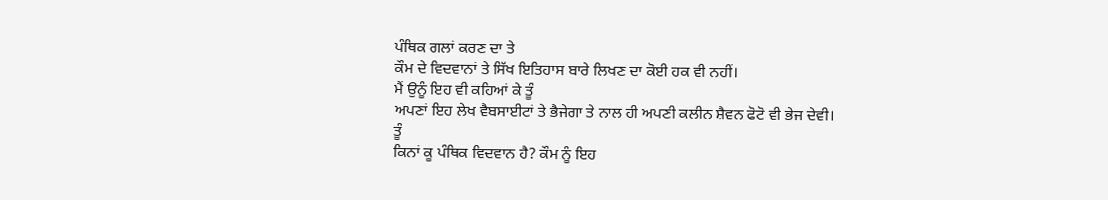ਪੰਥਿਕ ਗਲਾਂ ਕਰਣ ਦਾ ਤੇ
ਕੌਮ ਦੇ ਵਿਦਵਾਨਾਂ ਤੇ ਸਿੱਖ ਇਤਿਹਾਸ ਬਾਰੇ ਲਿਖਣ ਦਾ ਕੋਈ ਹਕ ਵੀ ਨਹੀਂ।
ਮੈਂ ਉਨੂੰ ਇਹ ਵੀ ਕਹਿਆਂ ਕੇ ਤੂੰ
ਅਪਣਾਂ ਇਹ ਲੇਖ ਵੈਬਸਾਈਟਾਂ ਤੇ ਭੈਜੇਗਾ ਤੇ ਨਾਲ ਹੀ ਅਪਣੀ ਕਲੀਨ ਸ਼ੈਵਨ ਫੋਟੋ ਵੀ ਭੇਜ ਦੇਵੀ।
ਤੂੰ
ਕਿਨਾਂ ਕੂ ਪੰਥਿਕ ਵਿਦਵਾਨ ਹੈ? ਕੌਮ ਨੂੰ ਇਹ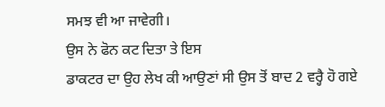ਸਮਝ ਵੀ ਆ ਜਾਵੇਗੀ।
ਉਸ ਨੇ ਫੋਨ ਕਟ ਦਿਤਾ ਤੇ ਇਸ
ਡਾਕਟਰ ਦਾ ਉਹ ਲੇਖ ਕੀ ਆਉਣਾਂ ਸੀ ਉਸ ਤੋਂ ਬਾਦ 2 ਵਰ੍ਹੈ ਹੋ ਗਏ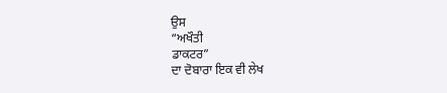ਉਸ
“ਅਖੌਤੀ
ਡਾਕਟਰ”
ਦਾ ਦੋਬਾਰਾ ਇਕ ਵੀ ਲੇਖ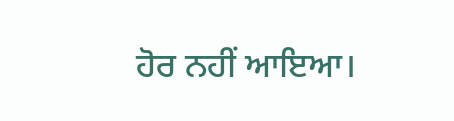ਹੋਰ ਨਹੀਂ ਆਇਆ।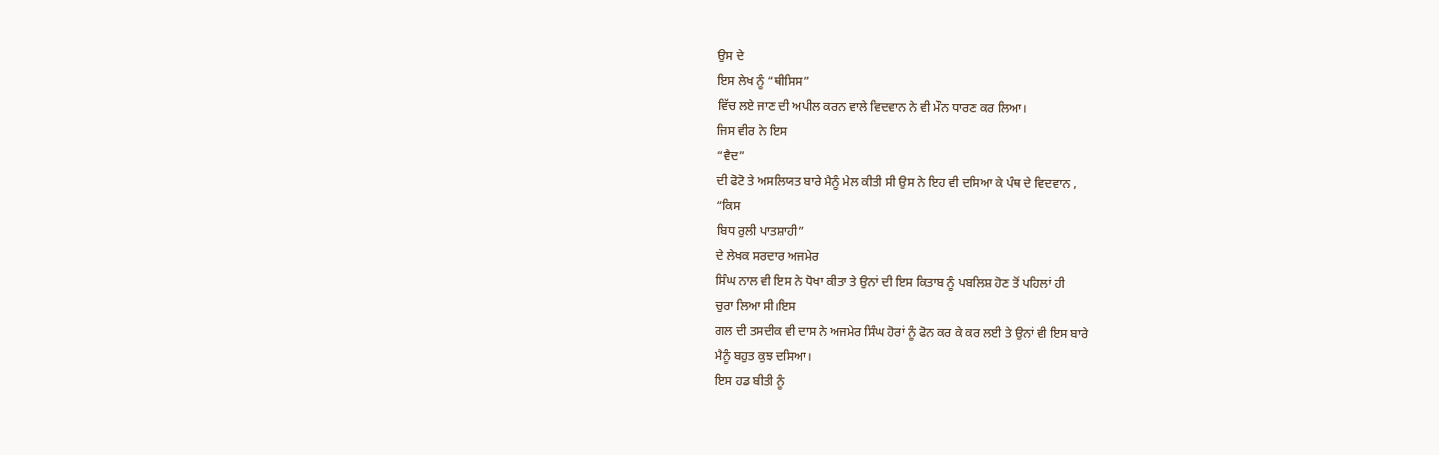ਉਸ ਦੇ
ਇਸ ਲੇਖ ਨੂੰ “ਥੀਸਿਸ”
ਵਿੱਚ ਲਏ ਜਾਣ ਦੀ ਅਪੀਲ ਕਰਨ ਵਾਲੇ ਵਿਦਵਾਨ ਨੇ ਵੀ ਮੌਨ ਧਾਰਣ ਕਰ ਲਿਆ।
ਜਿਸ ਵੀਰ ਨੇ ਇਸ
“ਵੈਦ”
ਦੀ ਫੋਟੋ ਤੇ ਅਸਲਿਯਤ ਬਾਰੇ ਮੈਨੂੰ ਮੇਲ ਕੀਤੀ ਸੀ ਉਸ ਨੇ ਇਹ ਵੀ ਦਸਿਆ ਕੇ ਪੰਥ ਦੇ ਵਿਦਵਾਨ ,
“ਕਿਸ
ਬਿਧ ਰੁਲੀ ਪਾਤਸ਼ਾਹੀ”
ਦੇ ਲੇਖਕ ਸਰਦਾਰ ਅਜਮੇਰ
ਸਿੰਘ ਨਾਲ ਵੀ ਇਸ ਨੇ ਧੋਖਾ ਕੀਤਾ ਤੇ ਉਨਾਂ ਦੀ ਇਸ ਕਿਤਾਬ ਨੂੰ ਪਬਲਿਸ਼ ਹੋਣ ਤੋਂ ਪਹਿਲਾਂ ਹੀ
ਚੁਰਾ ਲਿਆ ਸੀ।ਇਸ
ਗਲ ਦੀ ਤਸਦੀਕ ਵੀ ਦਾਸ ਨੇ ਅਜਮੇਰ ਸਿੰਘ ਹੋਰਾਂ ਨੂੰ ਫੋਨ ਕਰ ਕੇ ਕਰ ਲਈ ਤੇ ਉਨਾਂ ਵੀ ਇਸ ਬਾਰੇ
ਮੈਨੂੰ ਬਹੁਤ ਕੁਝ ਦਸਿਆ।
ਇਸ ਹਡ ਬੀਤੀ ਨੂੰ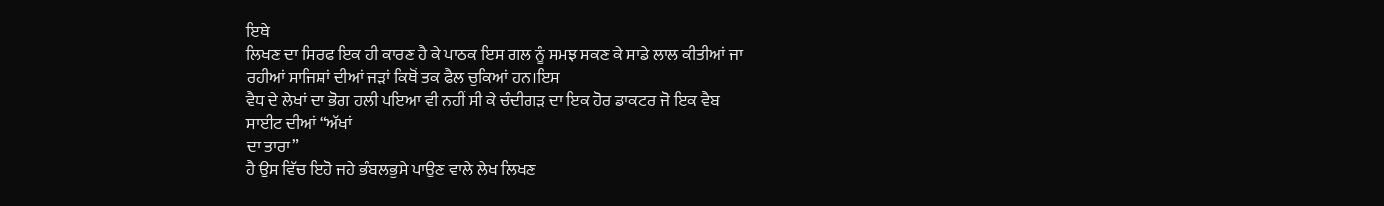ਇਥੇ
ਲਿਖਣ ਦਾ ਸਿਰਫ ਇਕ ਹੀ ਕਾਰਣ ਹੈ ਕੇ ਪਾਠਕ ਇਸ ਗਲ ਨੂੰ ਸਮਝ ਸਕਣ ਕੇ ਸਾਡੇ ਲਾਲ ਕੀਤੀਆਂ ਜਾ
ਰਹੀਆਂ ਸਾਜਿਸ਼ਾਂ ਦੀਆਂ ਜੜਾਂ ਕਿਥੋਂ ਤਕ ਫੈਲ ਚੁਕਿਆਂ ਹਨ।ਇਸ
ਵੈਧ ਦੇ ਲੇਖਾਂ ਦਾ ਭੋਗ ਹਲੀ ਪਇਆ ਵੀ ਨਹੀਂ ਸੀ ਕੇ ਚੰਦੀਗੜ ਦਾ ਇਕ ਹੋਰ ਡਾਕਟਰ ਜੋ ਇਕ ਵੈਬ
ਸਾਈਟ ਦੀਆਂ “ਅੱਖਾਂ
ਦਾ ਤਾਰਾ”
ਹੈ ਉਸ ਵਿੱਚ ਇਹੋ ਜਹੇ ਭੰਬਲਭੁਸੇ ਪਾਉਣ ਵਾਲੇ ਲੇਖ ਲਿਖਣ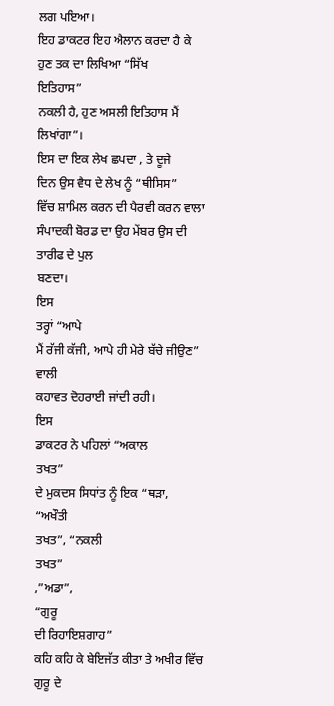ਲਗ ਪਇਆ।
ਇਹ ਡਾਕਟਰ ਇਹ ਐਲਾਨ ਕਰਦਾ ਹੈ ਕੇ
ਹੁਣ ਤਕ ਦਾ ਲਿਖਿਆ “ਸਿੱਖ
ਇਤਿਹਾਸ”
ਨਕਲੀ ਹੈ, ਹੁਣ ਅਸਲੀ ਇਤਿਹਾਸ ਮੈਂ ਲਿਖਾਂਗਾ”।
ਇਸ ਦਾ ਇਕ ਲੇਖ ਛਪਦਾ , ਤੇ ਦੂਜੇ
ਦਿਨ ਉਸ ਵੈਧ ਦੇ ਲੇਖ ਨੂੰ “ਥੀਸਿਸ”
ਵਿੱਚ ਸ਼ਾਮਿਲ ਕਰਨ ਦੀ ਪੈਰਵੀ ਕਰਨ ਵਾਲਾ ਸੰਪਾਦਕੀ ਬੋਰਡ ਦਾ ਉਹ ਮੇਂਬਰ ਉਸ ਦੀ ਤਾਰੀਫ ਦੇ ਪੁਲ
ਬਣਦਾ।
ਇਸ
ਤਰ੍ਹਾਂ “ਆਪੇ
ਮੈਂ ਰੱਜੀ ਕੱਜੀ, ਆਪੇ ਹੀ ਮੇਰੇ ਬੱਚੇ ਜੀਉਣ”
ਵਾਲੀ
ਕਹਾਵਤ ਦੋਹਰਾਈ ਜਾਂਦੀ ਰਹੀ।
ਇਸ
ਡਾਕਟਰ ਨੇ ਪਹਿਲਾਂ “ਅਕਾਲ
ਤਖਤ”
ਦੇ ਮੁਕਦਸ ਸਿਧਾਂਤ ਨੂੰ ਇਕ “ਥੜਾ,
“ਅਖੌਤੀ
ਤਖਤ”, “ਨਕਲੀ
ਤਖਤ”
,”ਅਡਾ”,
“ਗੁਰੂ
ਦੀ ਰਿਹਾਇਸ਼ਗਾਹ”
ਕਹਿ ਕਹਿ ਕੇ ਬੇਇਜੱਤ ਕੀਤਾ ਤੇ ਅਖੀਰ ਵਿੱਚ ਗੁਰੂ ਦੇ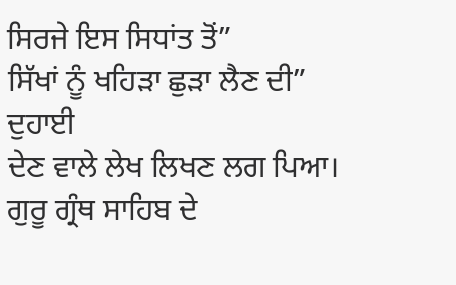ਸਿਰਜੇ ਇਸ ਸਿਧਾਂਤ ਤੋਂ”
ਸਿੱਖਾਂ ਨੂੰ ਖਹਿੜਾ ਛੁੜਾ ਲੈਣ ਦੀ”
ਦੁਹਾਈ
ਦੇਣ ਵਾਲੇ ਲੇਖ ਲਿਖਣ ਲਗ ਪਿਆ।
ਗੁਰੂ ਗ੍ਰੰਥ ਸਾਹਿਬ ਦੇ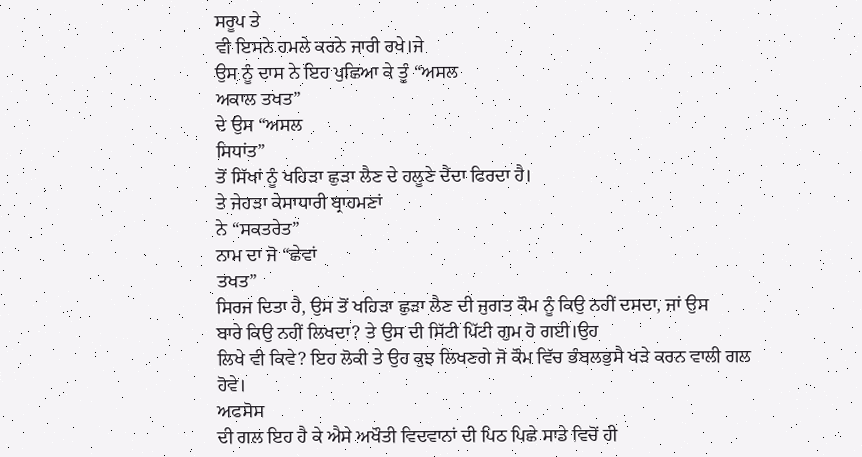ਸਰੂਪ ਤੇ
ਵੀ ਇਸਨੇ ਹਮਲੇ ਕਰਨੇ ਜਾਰੀ ਰਖੇ।ਜੇ
ਉਸ ਨੂੰ ਦਾਸ ਨੇ ਇਹ ਪੁਛਿਆ ਕੇ ਤੂੰ “ਅਸਲ
ਅਕਾਲ ਤਖਤ”
ਦੇ ਉਸ “ਅਸਲ
ਸਿਧਾਂਤ”
ਤੋਂ ਸਿੱਖਾਂ ਨੂੰ ਖਹਿੜਾ ਛੁੜਾ ਲੈਣ ਦੇ ਹਲੂਣੇ ਦੈਂਦਾ ਫਿਰਦਾ ਹੈ।
ਤੇ ਜੇਹੜਾ ਕੇਸਾਧਾਰੀ ਬ੍ਰਾਹਮਣਾਂ
ਨੇ “ਸਕਤਰੇਤ”
ਨਾਮ ਦਾ ਜੋ “ਛੇਵਾਂ
ਤਖਤ”
ਸਿਰਜ ਦਿਤਾ ਹੈ, ਉਸ ਤੋਂ ਖਹਿੜਾ ਛੁੜਾ ਲੈਣ ਦੀ ਜੁਗਤ ਕੌਮ ਨੂੰ ਕਿਉ ਨਹੀਂ ਦਸਦਾ, ਜਾਂ ਉਸ
ਬਾਰੇ ਕਿਉ ਨਹੀਂ ਲਿਖਦਾ? ਤੇ ਉਸ ਦੀ ਸਿੱਟੀ ਪਿੱਟੀ ਗੁਮ ਹੋ ਗਈ।ਉਹ
ਲਿਖੇ ਵੀ ਕਿਵੇ? ਇਹ ਲੋਕੀ ਤੇ ਉਹ ਕੁਝ ਲਿਖਣਗੇ ਜੋ ਕੌਮ ਵਿੱਚ ਭੰਬਲਭੁਸੈ ਖੜੇ ਕਰਨ ਵਾਲੀ ਗਲ
ਹੋਵੇ।
ਅਫਸੋਸ
ਦੀ ਗਲ ਇਹ ਹੈ ਕੇ ਐਸੇ ਅਖੌਤੀ ਵਿਦਵਾਨਾਂ ਦੀ ਪਿਠ ਪਿਛੇ ਸਾਡੇ ਵਿਚੋਂ ਹੀ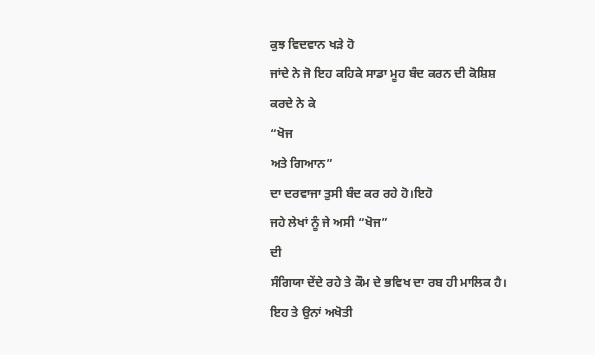ਕੁਝ ਵਿਦਵਾਨ ਖੜੇ ਹੋ
ਜਾਂਦੇ ਨੇ ਜੋ ਇਹ ਕਹਿਕੇ ਸਾਡਾ ਮੂਹ ਬੰਦ ਕਰਨ ਦੀ ਕੋਸ਼ਿਸ਼ ਕਰਦੇ ਨੇ ਕੇ
“ਖੋਜ
ਅਤੇ ਗਿਆਨ”
ਦਾ ਦਰਵਾਜਾ ਤੁਸੀ ਬੰਦ ਕਰ ਰਹੇ ਹੋ।ਇਹੋ
ਜਹੇ ਲੇਖਾਂ ਨੂੰ ਜੇ ਅਸੀ “ਖੋਜ”
ਦੀ
ਸੰਗਿਯਾ ਦੇਂਦੇ ਰਹੇ ਤੇ ਕੌਮ ਦੇ ਭਵਿਖ ਦਾ ਰਬ ਹੀ ਮਾਲਿਕ ਹੈ।
ਇਹ ਤੇ ਉਨਾਂ ਅਖੋਤੀ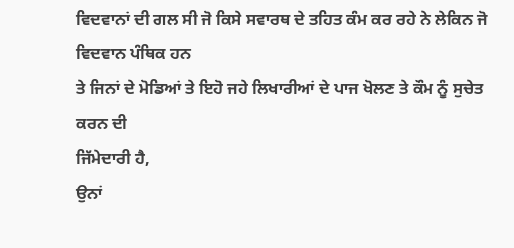ਵਿਦਵਾਨਾਂ ਦੀ ਗਲ ਸੀ ਜੋ ਕਿਸੇ ਸਵਾਰਥ ਦੇ ਤਹਿਤ ਕੰਮ ਕਰ ਰਹੇ ਨੇ ਲੇਕਿਨ ਜੋ ਵਿਦਵਾਨ ਪੰਥਿਕ ਹਨ
ਤੇ ਜਿਨਾਂ ਦੇ ਮੋਡਿਆਂ ਤੇ ਇਹੋ ਜਹੇ ਲਿਖਾਰੀਆਂ ਦੇ ਪਾਜ ਖੋਲਣ ਤੇ ਕੌਮ ਨੂੰ ਸੁਚੇਤ ਕਰਨ ਦੀ
ਜਿੱਮੇਦਾਰੀ ਹੈ,
ਉਨਾਂ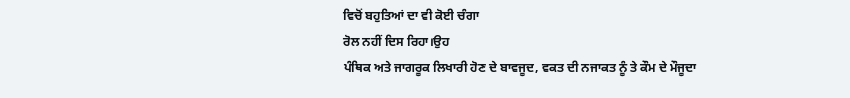ਵਿਚੋਂ ਬਹੁਤਿਆਂ ਦਾ ਵੀ ਕੋਈ ਚੰਗਾ
ਰੋਲ ਨਹੀਂ ਦਿਸ ਰਿਹਾ।ਉਹ
ਪੰਥਿਕ ਅਤੇ ਜਾਗਰੂਕ ਲਿਖਾਰੀ ਹੋਣ ਦੇ ਬਾਵਜੂਦ, ਵਕਤ ਦੀ ਨਜਾਕਤ ਨੂੰ ਤੇ ਕੌਮ ਦੇ ਮੌਜੂਦਾ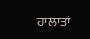ਹਾਲਾਤਾਂ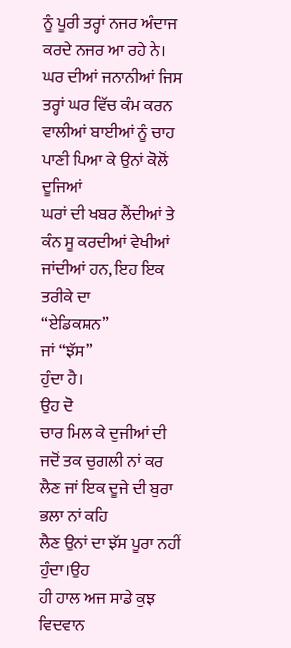ਨੂੰ ਪੂਰੀ ਤਰ੍ਹਾਂ ਨਜਰ ਅੰਦਾਜ ਕਰਦੇ ਨਜਰ ਆ ਰਹੇ ਨੇ।
ਘਰ ਦੀਆਂ ਜਨਾਨੀਆਂ ਜਿਸ
ਤਰ੍ਹਾਂ ਘਰ ਵਿੱਚ ਕੰਮ ਕਰਨ ਵਾਲੀਆਂ ਬਾਈਆਂ ਨੂੰ ਚਾਹ ਪਾਣੀ ਪਿਆ ਕੇ ਉਨਾਂ ਕੋਲੋਂ ਦੂਜਿਆਂ
ਘਰਾਂ ਦੀ ਖਬਰ ਲੈਂਦੀਆਂ ਤੇ ਕੰਨ ਸੂ ਕਰਦੀਆਂ ਵੇਖੀਆਂ ਜਾਂਦੀਆਂ ਹਨ, ਇਹ ਇਕ ਤਰੀਕੇ ਦਾ
“ਏਡਿਕਸ਼ਨ”
ਜਾਂ “ਝੱਸ”
ਹੁੰਦਾ ਹੈ।
ਉਹ ਦੋ
ਚਾਰ ਮਿਲ ਕੇ ਦੁਜੀਆਂ ਦੀ ਜਦੋਂ ਤਕ ਚੁਗਲੀ ਨਾਂ ਕਰ ਲੈਣ ਜਾਂ ਇਕ ਦੂਜੇ ਦੀ ਬੁਰਾ ਭਲਾ ਨਾਂ ਕਹਿ
ਲੈਣ ਉਨਾਂ ਦਾ ਝੱਸ ਪੂਰਾ ਨਹੀਂ ਹੁੰਦਾ।ਉਹ
ਹੀ ਹਾਲ ਅਜ ਸਾਡੇ ਕੁਝ ਵਿਦਵਾਨ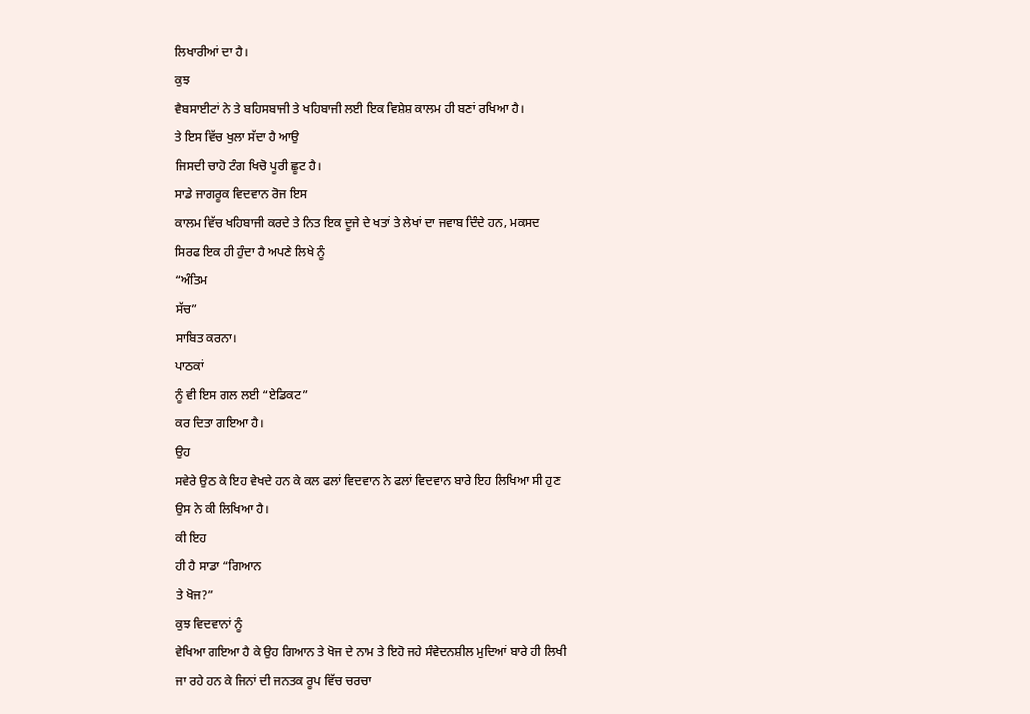ਲਿਖਾਰੀਆਂ ਦਾ ਹੈ।
ਕੁਝ
ਵੈਬਸਾਈਟਾਂ ਨੇ ਤੇ ਬਹਿਸਬਾਜੀ ਤੇ ਖਹਿਬਾਜੀ ਲਈ ਇਕ ਵਿਸ਼ੇਸ਼ ਕਾਲਮ ਹੀ ਬਣਾਂ ਰਖਿਆ ਹੈ।
ਤੇ ਇਸ ਵਿੱਚ ਖੁਲਾ ਸੱਦਾ ਹੈ ਆਉ
ਜਿਸਦੀ ਚਾਹੋ ਟੰਗ ਖਿਚੋ ਪੂਰੀ ਛੂਟ ਹੈ।
ਸਾਡੇ ਜਾਗਰੂਕ ਵਿਦਵਾਨ ਰੋਜ ਇਸ
ਕਾਲਮ ਵਿੱਚ ਖਹਿਬਾਜੀ ਕਰਦੇ ਤੇ ਨਿਤ ਇਕ ਦੂਜੇ ਦੇ ਖਤਾਂ ਤੇ ਲੇਖਾਂ ਦਾ ਜਵਾਬ ਦਿੰਦੇ ਹਨ, ਮਕਸਦ
ਸਿਰਫ ਇਕ ਹੀ ਹੁੰਦਾ ਹੈ ਅਪਣੇ ਲਿਖੇ ਨੂੰ
“ਅੰਤਿਮ
ਸੱਚ”
ਸਾਬਿਤ ਕਰਨਾ।
ਪਾਠਕਾਂ
ਨੂੰ ਵੀ ਇਸ ਗਲ ਲਈ “ਏਡਿਕਟ”
ਕਰ ਦਿਤਾ ਗਇਆ ਹੈ।
ਉਹ
ਸਵੇਰੇ ਉਠ ਕੇ ਇਹ ਵੇਖਦੇ ਹਨ ਕੇ ਕਲ ਫਲਾਂ ਵਿਦਵਾਨ ਨੇ ਫਲਾਂ ਵਿਦਵਾਨ ਬਾਰੇ ਇਹ ਲਿਖਿਆ ਸੀ ਹੁਣ
ਉਸ ਨੇ ਕੀ ਲਿਖਿਆ ਹੈ।
ਕੀ ਇਹ
ਹੀ ਹੈ ਸਾਡਾ “ਗਿਆਨ
ਤੇ ਖੋਜ?”
ਕੁਝ ਵਿਦਵਾਨਾਂ ਨੂੰ
ਵੇਖਿਆ ਗਇਆ ਹੈ ਕੇ ਉਹ ਗਿਆਨ ਤੇ ਖੋਜ ਦੇ ਨਾਮ ਤੇ ਇਹੋ ਜਹੇ ਸੰਵੇਦਨਸ਼ੀਲ ਮੁਦਿਆਂ ਬਾਰੇ ਹੀ ਲਿਖੀ
ਜਾ ਰਹੇ ਹਨ ਕੇ ਜਿਨਾਂ ਦੀ ਜਨਤਕ ਰੂਪ ਵਿੱਚ ਚਰਚਾ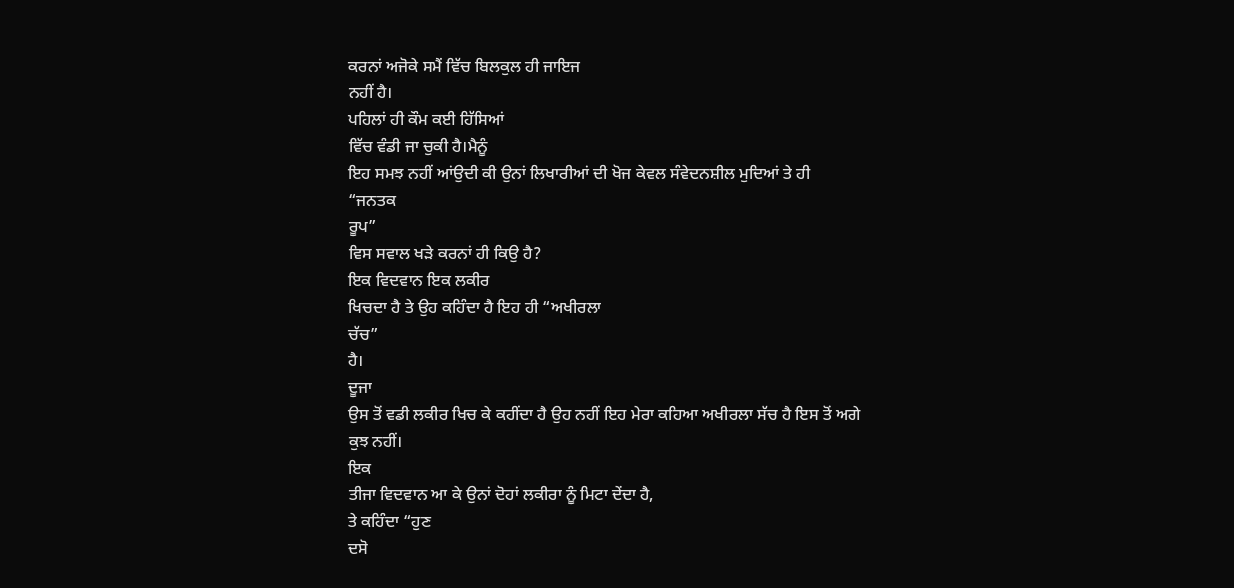ਕਰਨਾਂ ਅਜੋਕੇ ਸਮੈਂ ਵਿੱਚ ਬਿਲਕੁਲ ਹੀ ਜਾਇਜ
ਨਹੀਂ ਹੈ।
ਪਹਿਲਾਂ ਹੀ ਕੌਮ ਕਈ ਹਿੱਸਿਆਂ
ਵਿੱਚ ਵੰਡੀ ਜਾ ਚੁਕੀ ਹੈ।ਮੈਨੂੰ
ਇਹ ਸਮਝ ਨਹੀਂ ਆਂਉਦੀ ਕੀ ਉਨਾਂ ਲਿਖਾਰੀਆਂ ਦੀ ਖੋਜ ਕੇਵਲ ਸੰਵੇਦਨਸ਼ੀਲ ਮੁਦਿਆਂ ਤੇ ਹੀ
“ਜਨਤਕ
ਰੂਪ”
ਵਿਸ ਸਵਾਲ ਖੜੇ ਕਰਨਾਂ ਹੀ ਕਿਉ ਹੈ?
ਇਕ ਵਿਦਵਾਨ ਇਕ ਲਕੀਰ
ਖਿਚਦਾ ਹੈ ਤੇ ਉਹ ਕਹਿੰਦਾ ਹੈ ਇਹ ਹੀ “ਅਖੀਰਲਾ
ਚੱਚ”
ਹੈ।
ਦੂਜਾ
ਉਸ ਤੋਂ ਵਡੀ ਲਕੀਰ ਖਿਚ ਕੇ ਕਹੀਂਦਾ ਹੈ ਉਹ ਨਹੀਂ ਇਹ ਮੇਰਾ ਕਹਿਆ ਅਖੀਰਲਾ ਸੱਚ ਹੈ ਇਸ ਤੋਂ ਅਗੇ
ਕੁਝ ਨਹੀਂ।
ਇਕ
ਤੀਜਾ ਵਿਦਵਾਨ ਆ ਕੇ ਉਨਾਂ ਦੋਹਾਂ ਲਕੀਰਾ ਨੂੰ ਮਿਟਾ ਦੇਂਦਾ ਹੈ,
ਤੇ ਕਹਿੰਦਾ “ਹੁਣ
ਦਸੋ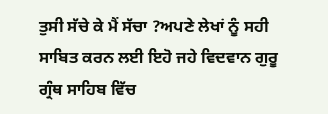ਤੁਸੀ ਸੱਚੇ ਕੇ ਮੈਂ ਸੱਚਾ ?ਅਪਣੇ ਲੇਖਾਂ ਨੂੰ ਸਹੀ ਸਾਬਿਤ ਕਰਨ ਲਈ ਇਹੋ ਜਹੇ ਵਿਦਵਾਨ ਗੁਰੂ
ਗ੍ਰੰਥ ਸਾਹਿਬ ਵਿੱਚ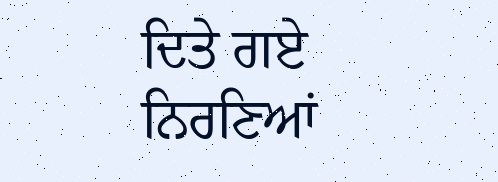ਦਿਤੇ ਗਏ ਨਿਰਣਿਆਂ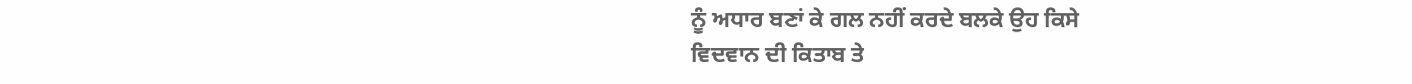ਨੂੰ ਅਧਾਰ ਬਣਾਂ ਕੇ ਗਲ ਨਹੀਂ ਕਰਦੇ ਬਲਕੇ ਉਹ ਕਿਸੇ
ਵਿਦਵਾਨ ਦੀ ਕਿਤਾਬ ਤੇ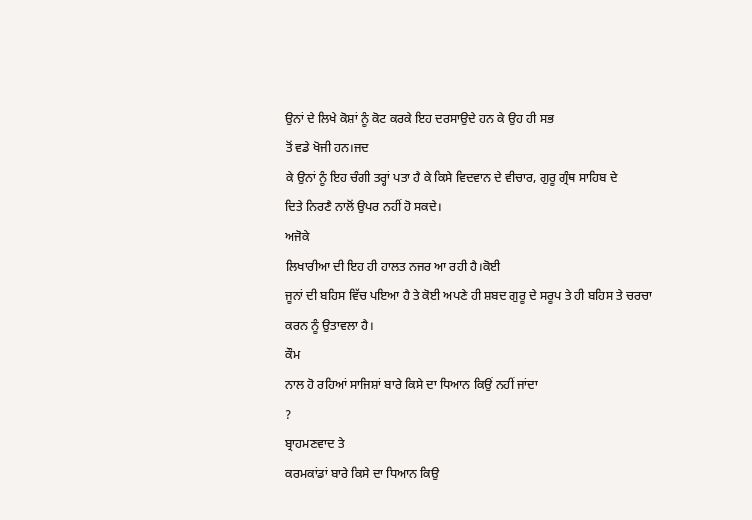ਉਨਾਂ ਦੇ ਲਿਖੇ ਕੋਸ਼ਾਂ ਨੂੰ ਕੋਟ ਕਰਕੇ ਇਹ ਦਰਸਾਉਦੇ ਹਨ ਕੇ ਉਹ ਹੀ ਸਭ
ਤੋਂ ਵਡੇ ਖੋਜੀ ਹਨ।ਜਦ
ਕੇ ਉਨਾਂ ਨੂੰ ਇਹ ਚੰਗੀ ਤਰ੍ਹਾਂ ਪਤਾ ਹੈ ਕੇ ਕਿਸੇ ਵਿਦਵਾਨ ਦੇ ਵੀਚਾਰ, ਗੁਰੂ ਗ੍ਰੰਥ ਸਾਹਿਬ ਦੇ
ਦਿਤੇ ਨਿਰਣੈ ਨਾਲੋਂ ਉਪਰ ਨਹੀਂ ਹੋ ਸਕਦੇ।
ਅਜੋਕੇ
ਲਿਖਾਰੀਆ ਦੀ ਇਹ ਹੀ ਹਾਲਤ ਨਜਰ ਆ ਰਹੀ ਹੈ।ਕੋਈ
ਜੂਨਾਂ ਦੀ ਬਹਿਸ ਵਿੱਚ ਪਇਆ ਹੈ ਤੇ ਕੋਈ ਅਪਣੇ ਹੀ ਸ਼ਬਦ ਗੁਰੂ ਦੇ ਸਰੂਪ ਤੇ ਹੀ ਬਹਿਸ ਤੇ ਚਰਚਾ
ਕਰਨ ਨੂੰ ਉਤਾਵਲਾ ਹੈ।
ਕੌਮ
ਨਾਲ ਹੋ ਰਹਿਆਂ ਸਾਜਿਸ਼ਾਂ ਬਾਰੇ ਕਿਸੇ ਦਾ ਧਿਆਨ ਕਿਉਂ ਨਹੀਂ ਜਾਂਦਾ
?
ਬ੍ਰਾਹਮਣਵਾਦ ਤੇ
ਕਰਮਕਾਂਡਾਂ ਬਾਰੇ ਕਿਸੇ ਦਾ ਧਿਆਨ ਕਿਉ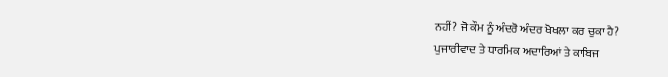ਨਹੀਂ? ਜੋ ਕੌਮ ਨੂੰ ਅੰਦਰੋ ਅੰਦਰ ਖੋਖਲਾ ਕਰ ਚੁਕਾ ਹੈ?
ਪੁਜਾਰੀਵਾਦ ਤੇ ਧਾਰਮਿਕ ਅਦਾਰਿਆਂ ਤੇ ਕਾਬਿਜ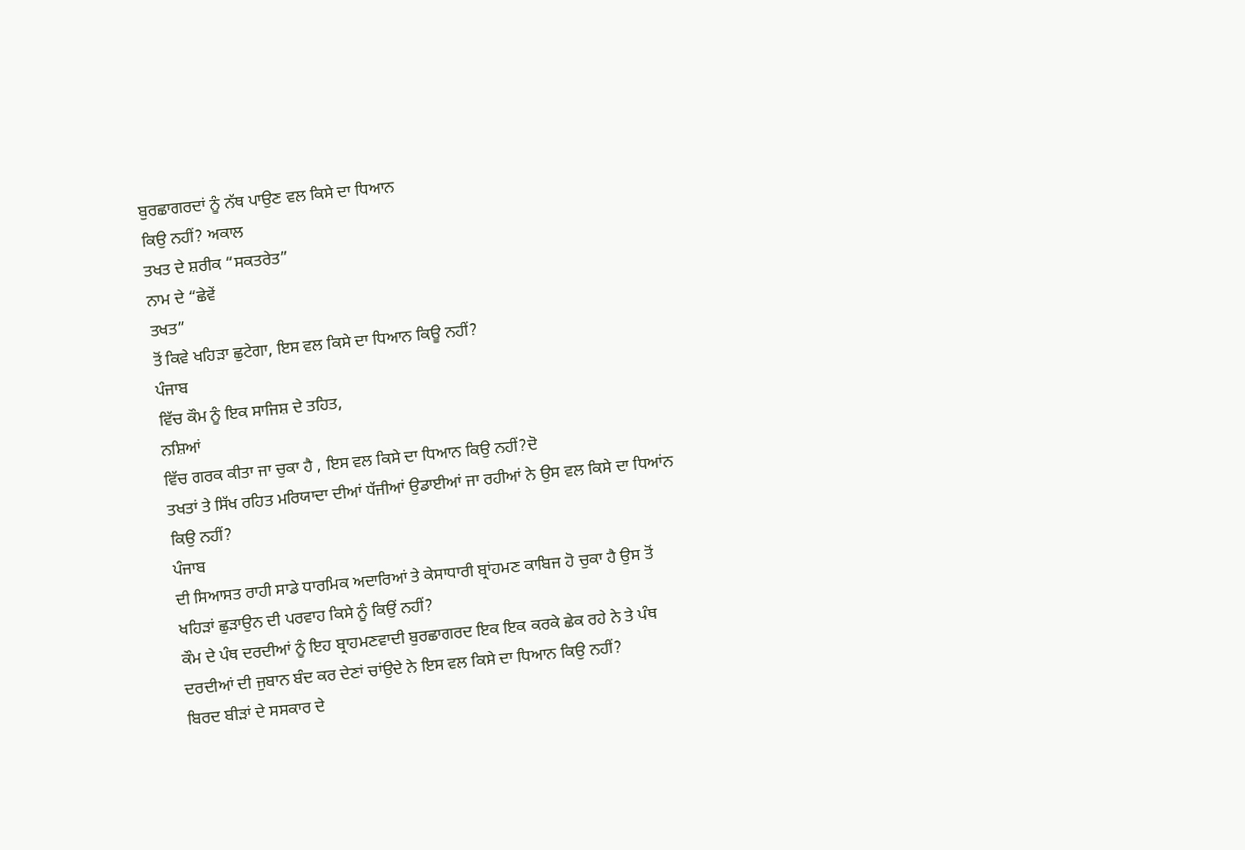ਬੁਰਛਾਗਰਦਾਂ ਨੂੰ ਨੱਥ ਪਾਉਣ ਵਲ ਕਿਸੇ ਦਾ ਧਿਆਨ
ਕਿਉ ਨਹੀਂ? ਅਕਾਲ
ਤਖਤ ਦੇ ਸ਼ਰੀਕ “ਸਕਤਰੇਤ”
ਨਾਮ ਦੇ “ਛੇਵੇਂ
ਤਖਤ”
ਤੋਂ ਕਿਵੇ ਖਹਿੜਾ ਛੁਟੇਗਾ, ਇਸ ਵਲ ਕਿਸੇ ਦਾ ਧਿਆਨ ਕਿਊ ਨਹੀਂ?
ਪੰਜਾਬ
ਵਿੱਚ ਕੌਮ ਨੂੰ ਇਕ ਸਾਜਿਸ਼ ਦੇ ਤਹਿਤ,
ਨਸ਼ਿਆਂ
ਵਿੱਚ ਗਰਕ ਕੀਤਾ ਜਾ ਚੁਕਾ ਹੈ , ਇਸ ਵਲ ਕਿਸੇ ਦਾ ਧਿਆਨ ਕਿਉ ਨਹੀਂ?ਦੋ
ਤਖਤਾਂ ਤੇ ਸਿੱਖ ਰਹਿਤ ਮਰਿਯਾਦਾ ਦੀਆਂ ਧੱਜੀਆਂ ਉਡਾਈਆਂ ਜਾ ਰਹੀਆਂ ਨੇ ਉਸ ਵਲ ਕਿਸੇ ਦਾ ਧਿਆਂਨ
ਕਿਉ ਨਹੀਂ?
ਪੰਜਾਬ
ਦੀ ਸਿਆਸਤ ਰਾਹੀ ਸਾਡੇ ਧਾਰਮਿਕ ਅਦਾਰਿਆਂ ਤੇ ਕੇਸਾਧਾਰੀ ਬ੍ਰਾਂਹਮਣ ਕਾਬਿਜ ਹੋ ਚੁਕਾ ਹੈ ਉਸ ਤੋਂ
ਖਹਿੜਾਂ ਛੁੜਾਉਨ ਦੀ ਪਰਵਾਹ ਕਿਸੇ ਨੂੰ ਕਿਉਂ ਨਹੀਂ?
ਕੌਮ ਦੇ ਪੰਥ ਦਰਦੀਆਂ ਨੂੰ ਇਹ ਬ੍ਰਾਹਮਣਵਾਦੀ ਬੁਰਛਾਗਰਦ ਇਕ ਇਕ ਕਰਕੇ ਛੇਕ ਰਹੇ ਨੇ ਤੇ ਪੰਥ
ਦਰਦੀਆਂ ਦੀ ਜੁਬਾਨ ਬੰਦ ਕਰ ਦੇਣਾਂ ਚਾਂਉਦੇ ਨੇ ਇਸ ਵਲ ਕਿਸੇ ਦਾ ਧਿਆਨ ਕਿਉ ਨਹੀਂ?
ਬਿਰਦ ਬੀੜਾਂ ਦੇ ਸਸਕਾਰ ਦੇ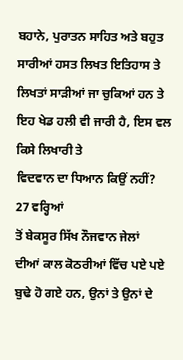ਬਹਾਨੇ, ਪੁਰਾਤਨ ਸਾਹਿਤ ਅਤੇ ਬਹੁਤ ਸਾਰੀਆਂ ਹਸਤ ਲਿਖਤ ਇਤਿਹਾਸ ਤੇ
ਲਿਖਤਾਂ ਸਾੜੀਆਂ ਜਾ ਚੁਕਿਆਂ ਹਨ ਤੇ ਇਹ ਖੇਡ ਹਲੀ ਵੀ ਜਾਰੀ ਹੈ, ਇਸ ਵਲ ਕਿਸੇ ਲਿਖਾਰੀ ਤੇ
ਵਿਦਵਾਨ ਦਾ ਧਿਆਨ ਕਿਉਂ ਨਹੀਂ?
27 ਵਰ੍ਹਿਆਂ
ਤੋਂ ਬੇਕਸੂਰ ਸਿੱਖ ਨੌਜਵਾਨ ਜੇਲਾਂ
ਦੀਆਂ ਕਾਲ ਕੋਠਰੀਆਂ ਵਿੱਚ ਪਏ ਪਏ ਬੁਢੇ ਹੋ ਗਏ ਹਨ, ਉਨਾਂ ਤੇ ਉਨਾਂ ਦੇ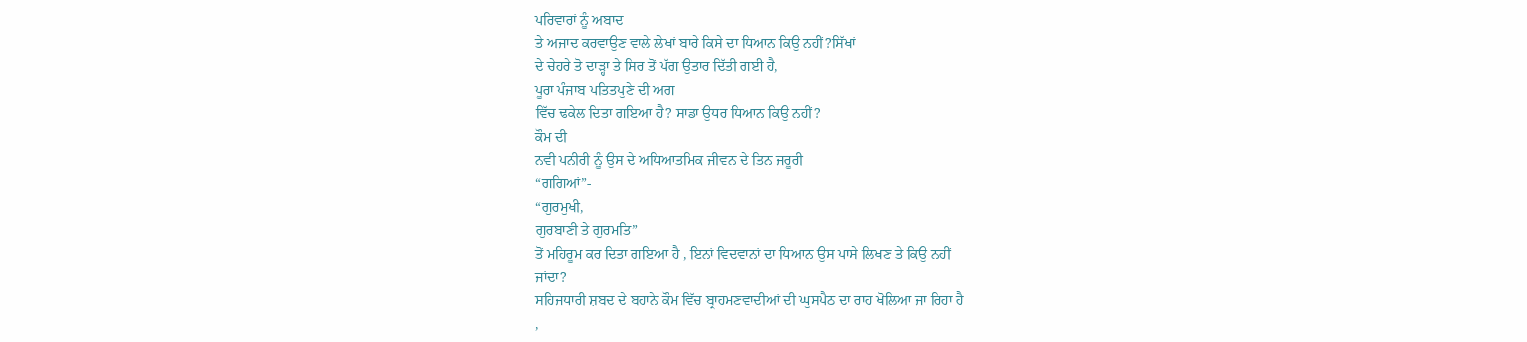ਪਰਿਵਾਰਾਂ ਨੂੰ ਅਬਾਦ
ਤੇ ਅਜਾਦ ਕਰਵਾਉਣ ਵਾਲੇ ਲੇਖਾਂ ਬਾਰੇ ਕਿਸੇ ਦਾ ਧਿਆਨ ਕਿਉ ਨਹੀਂ?ਸਿੱਖਾਂ
ਦੇ ਚੇਹਰੇ ਤੋ ਦਾੜ੍ਹਾ ਤੇ ਸਿਰ ਤੋਂ ਪੱਗ ਉਤਾਰ ਦਿੱਤੀ ਗਈ ਹੈ,
ਪੂਰਾ ਪੰਜਾਬ ਪਤਿਤਪੁਣੇ ਦੀ ਅਗ
ਵਿੱਚ ਢਕੇਲ ਦਿਤਾ ਗਇਆ ਹੈ? ਸਾਡਾ ਉਧਰ ਧਿਆਨ ਕਿਉ ਨਹੀਂ?
ਕੌਮ ਦੀ
ਨਵੀ ਪਨੀਰੀ ਨੂੰ ਉਸ ਦੇ ਅਧਿਆਤਮਿਕ ਜੀਵਨ ਦੇ ਤਿਨ ਜਰੂਰੀ
“ਗਗਿਆਂ”-
“ਗੁਰਮੁਖੀ,
ਗੁਰਬਾਣੀ ਤੇ ਗੁਰਮਤਿ”
ਤੋਂ ਮਹਿਰੂਮ ਕਰ ਦਿਤਾ ਗਇਆ ਹੈ , ਇਨਾਂ ਵਿਦਵਾਨਾਂ ਦਾ ਧਿਆਨ ਉਸ ਪਾਸੇ ਲਿਖਣ ਤੇ ਕਿਉ ਨਹੀਂ
ਜਾਂਦਾ?
ਸਹਿਜਧਾਰੀ ਸ਼ਬਦ ਦੇ ਬਹਾਨੇ ਕੌਮ ਵਿੱਚ ਬ੍ਰਾਹਮਣਵਾਦੀਆਂ ਦੀ ਘੁਸਪੈਠ ਦਾ ਰਾਹ ਖੋਲਿਆ ਜਾ ਰਿਹਾ ਹੈ
,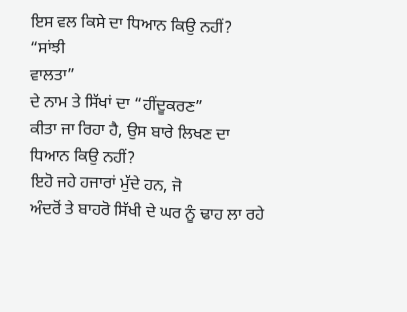ਇਸ ਵਲ ਕਿਸੇ ਦਾ ਧਿਆਨ ਕਿਉ ਨਹੀਂ?
“ਸਾਂਝੀ
ਵਾਲਤਾ”
ਦੇ ਨਾਮ ਤੇ ਸਿੱਖਾਂ ਦਾ “ਹੀਂਦੂਕਰਣ”
ਕੀਤਾ ਜਾ ਰਿਹਾ ਹੈ, ਉਸ ਬਾਰੇ ਲਿਖਣ ਦਾ ਧਿਆਨ ਕਿਉ ਨਹੀਂ?
ਇਹੋ ਜਹੇ ਹਜਾਰਾਂ ਮੁੱਦੇ ਹਨ, ਜੋ
ਅੰਦਰੋਂ ਤੇ ਬਾਹਰੋ ਸਿੱਖੀ ਦੇ ਘਰ ਨੂੰ ਢਾਹ ਲਾ ਰਹੇ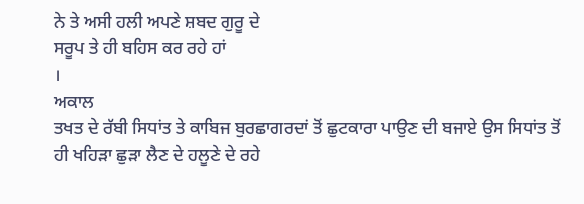ਨੇ ਤੇ ਅਸੀ ਹਲੀ ਅਪਣੇ ਸ਼ਬਦ ਗੁਰੂ ਦੇ
ਸਰੂਪ ਤੇ ਹੀ ਬਹਿਸ ਕਰ ਰਹੇ ਹਾਂ
।
ਅਕਾਲ
ਤਖਤ ਦੇ ਰੱਬੀ ਸਿਧਾਂਤ ਤੇ ਕਾਬਿਜ ਬੁਰਛਾਗਰਦਾਂ ਤੋਂ ਛੁਟਕਾਰਾ ਪਾਉਣ ਦੀ ਬਜਾਏ ਉਸ ਸਿਧਾਂਤ ਤੋਂ
ਹੀ ਖਹਿੜਾ ਛੁੜਾ ਲੈਣ ਦੇ ਹਲੂਣੇ ਦੇ ਰਹੇ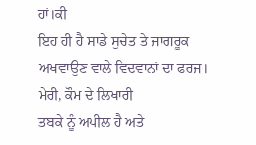ਹਾਂ।ਕੀ
ਇਹ ਹੀ ਹੈ ਸਾਡੇ ਸੁਚੇਤ ਤੇ ਜਾਗਰੂਕ ਅਖਵਾਉਣ ਵਾਲੇ ਵਿਦਵਾਨਾਂ ਦਾ ਫਰਜ।
ਮੇਰੀ, ਕੌਮ ਦੇ ਲਿਖਾਰੀ
ਤਬਕੇ ਨੂੰ ਅਪੀਲ ਹੈ ਅਤੇ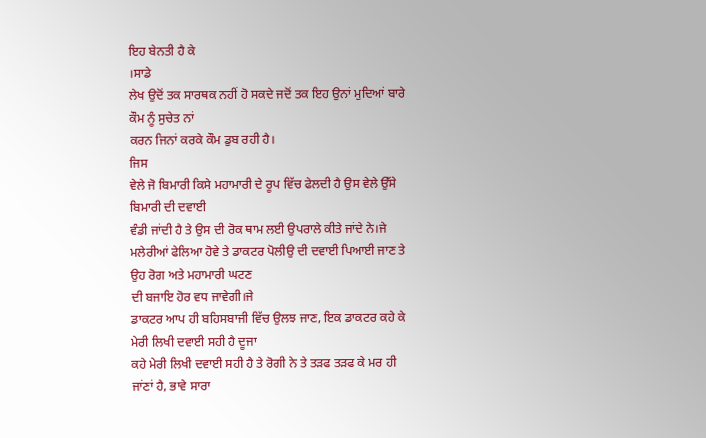ਇਹ ਬੇਨਤੀ ਹੈ ਕੇ
।ਸਾਡੇ
ਲੇਖ ਉਦੋਂ ਤਕ ਸਾਰਥਕ ਨਹੀਂ ਹੋ ਸਕਦੇ ਜਦੋਂ ਤਕ ਇਹ ਉਨਾਂ ਮੁਦਿਆਂ ਬਾਰੇ ਕੌਮ ਨੂੰ ਸੁਚੇਤ ਨਾਂ
ਕਰਨ ਜਿਨਾਂ ਕਰਕੇ ਕੌਮ ਡੁਬ ਰਹੀ ਹੈ।
ਜਿਸ
ਵੇਲੇ ਜੋ ਬਿਮਾਰੀ ਕਿਸੇ ਮਹਾਮਾਰੀ ਦੇ ਰੂਪ ਵਿੱਚ ਫੇਲਦੀ ਹੈ ਉਸ ਵੇਲੇ ਉੱਸੇ ਬਿਮਾਰੀ ਦੀ ਦਵਾਈ
ਵੰਡੀ ਜਾਂਦੀ ਹੈ ਤੇ ਉਸ ਦੀ ਰੋਕ ਥਾਮ ਲਈ ਉਪਰਾਲੇ ਕੀਤੇ ਜਾਂਦੇ ਨੇ।ਜੇ
ਮਲੇਰੀਆਂ ਫੇਲਿਆ ਹੋਵੇ ਤੇ ਡਾਕਟਰ ਪੋਲੀਉ ਦੀ ਦਵਾਈ ਪਿਆਈ ਜਾਣ ਤੇ ਉਹ ਰੋਗ ਅਤੇ ਮਹਾਮਾਰੀ ਘਟਣ
ਦੀ ਬਜਾਇ ਹੋਰ ਵਧ ਜਾਵੇਗੀ।ਜੇ
ਡਾਕਟਰ ਆਪ ਹੀ ਬਹਿਸਬਾਜੀ ਵਿੱਚ ਉਲਝ ਜਾਣ, ਇਕ ਡਾਕਟਰ ਕਹੇ ਕੇ ਮੇਰੀ ਲਿਖੀ ਦਵਾਈ ਸਹੀ ਹੈ ਦੂਜਾ
ਕਹੇ ਮੇਰੀ ਲਿਖੀ ਦਵਾਈ ਸਹੀ ਹੈ ਤੇ ਰੋਗੀ ਨੇ ਤੇ ਤੜਫ ਤੜਫ ਕੇ ਮਰ ਹੀ ਜਾਂਣਾਂ ਹੈ, ਭਾਵੇ ਸਾਰਾ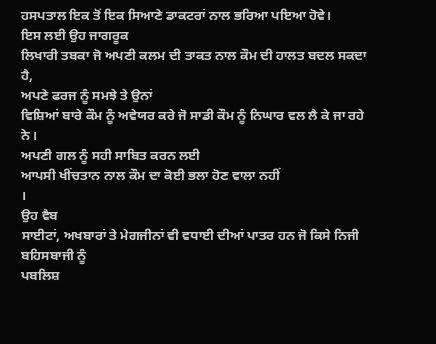ਹਸਪਤਾਲ ਇਕ ਤੋਂ ਇਕ ਸਿਆਣੇ ਡਾਕਟਰਾਂ ਨਾਲ ਭਰਿਆ ਪਇਆ ਹੋਵੇ।
ਇਸ ਲਈ ਉਹ ਜਾਗਰੂਕ
ਲਿਖਾਰੀ ਤਬਕਾ ਜੋ ਅਪਣੀ ਕਲਮ ਦੀ ਤਾਕਤ ਨਾਲ ਕੌਮ ਦੀ ਹਾਲਤ ਬਦਲ ਸਕਦਾ ਹੈ,
ਅਪਣੇ ਫਰਜ ਨੂੰ ਸਮਝੇ ਤੇ ਉਨਾਂ
ਵਿਸ਼ਿਆਂ ਬਾਰੇ ਕੌਮ ਨੂੰ ਅਵੇਯਰ ਕਰੇ ਜੋ ਸਾਡੀ ਕੌਮ ਨੂੰ ਨਿਘਾਰ ਵਲ ਲੈ ਕੇ ਜਾ ਰਹੇ ਨੇ।
ਅਪਣੀ ਗਲ ਨੂੰ ਸਹੀ ਸਾਬਿਤ ਕਰਨ ਲਈ
ਆਪਸੀ ਖੀਂਚਤਾਨ ਨਾਲ ਕੌਮ ਦਾ ਕੋਈ ਭਲਾ ਹੋਣ ਵਾਲਾ ਨਹੀਂ
।
ਉਹ ਵੈਬ
ਸਾਈਟਾਂ, ਅਖਬਾਰਾਂ ਤੇ ਮੇਗਜੀਨਾਂ ਵੀ ਵਧਾਈ ਦੀਆਂ ਪਾਤਰ ਹਨ ਜੋ ਕਿਸੇ ਨਿਜੀ ਬਹਿਸਬਾਜੀ ਨੂੰ
ਪਬਲਿਸ਼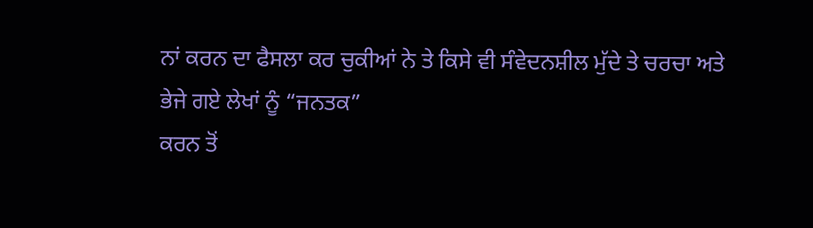ਨਾਂ ਕਰਨ ਦਾ ਫੈਸਲਾ ਕਰ ਚੁਕੀਆਂ ਨੇ ਤੇ ਕਿਸੇ ਵੀ ਸੰਵੇਦਨਸ਼ੀਲ ਮੁੱਦੇ ਤੇ ਚਰਚਾ ਅਤੇ
ਭੇਜੇ ਗਏ ਲੇਖਾਂ ਨੂੰ “ਜਨਤਕ”
ਕਰਨ ਤੋਂ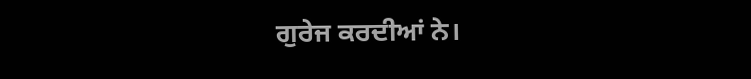ਗੁਰੇਜ ਕਰਦੀਆਂ ਨੇ।